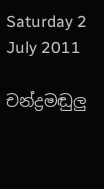Saturday 2 July 2011

චන්ද්‍රමඬුලු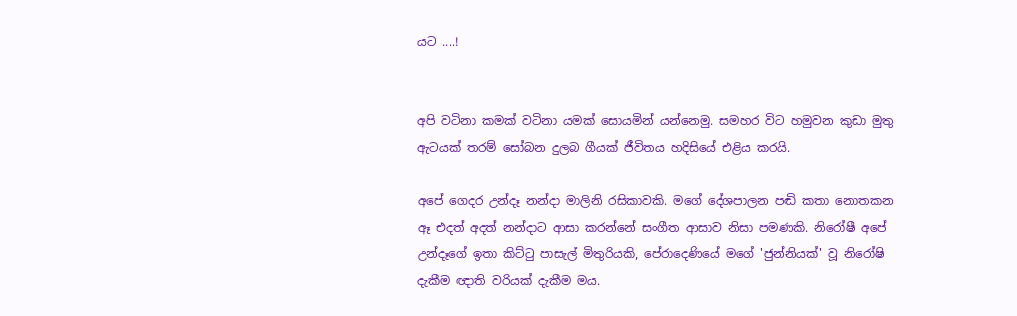යට ....!


අපි වටිනා කමක් වටිනා යමක් සොයමින් යන්නෙමු. සමහර විට හමුවන කුඩා මුතු ඇටයක් තරම් සෝබන දුලබ ගීයක් ජීවිතය හදිසියේ එළිය කරයි.

අපේ ගෙදර උන්දෑ නන්දා මාලිනි රසිකාවකි. මගේ දේශපාලන පඬි කතා නොතකන ඈ එදත් අදත් නන්දාට ආසා කරන්නේ සංගීත ආසාව නිසා පමණකි. නිරෝෂී අපේ උන්දෑගේ ඉතා කිට්ටු පාසැල් මිතුරියකි, පේරාදෙණියේ මගේ 'ජුන්නියක්' වූ නිරෝෂි දැකීම ඥාති වරියක් දැකීම මය.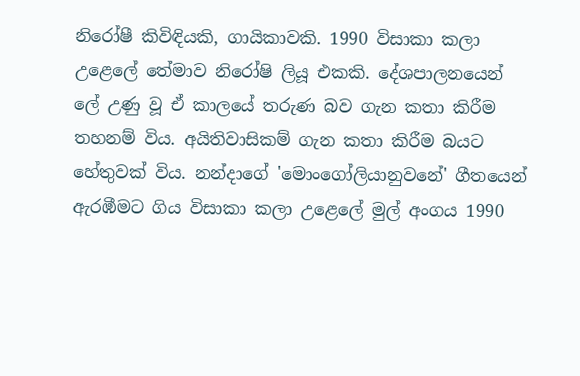නිරෝෂී කිවිඳියකි, ගායිකාවකි. 1990 විසාකා කලා උළෙලේ තේමාව නිරෝෂි ලියූ එකකි. දේශපාලනයෙන් ලේ උණු වූ ඒ කාලයේ තරුණ බව ගැන කතා කිරීම තහනම් විය. අයිතිවාසිකම් ගැන කතා කිරීම බයට හේතුවක් විය. නන්දාගේ 'මොංගෝලියානුවනේ' ගීතයෙන් ඇරඹීමට ගිය විසාකා කලා උළෙලේ මුල් අංගය 1990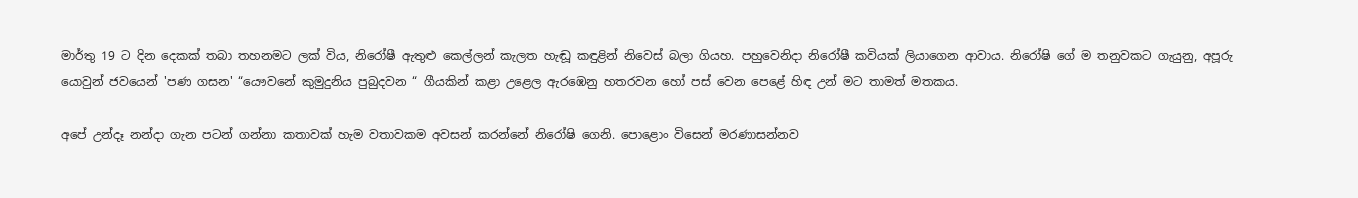මාර්තු 19 ට දින දෙකක් තබා තහනමට ලක් විය, නිරෝෂී ඇතුළු කෙල්ලන් කැලත හැඬූ කඳුළින් නිවෙස් බලා ගියහ. පහුවෙනිදා නිරෝෂී කවියක් ලියාගෙන ආවාය. නිරෝෂි ගේ ම තනුවකට ගැයුනු, අපූරු යොවුන් ජවයෙන් 'පණ ගසන' “යෞවනේ කුමුදුනිය පුබුදවන “ ගීයකින් කළා උළෙල ඇරඹෙනු හතරවන හෝ පස් වෙන පෙළේ හිඳ උන් මට තාමත් මතකය.

අපේ උන්දෑ නන්දා ගැන පටන් ගන්නා කතාවක් හැම වතාවකම අවසන් කරන්නේ නිරෝෂි ගෙනි. පොළොං විසෙන් මරණාසන්නව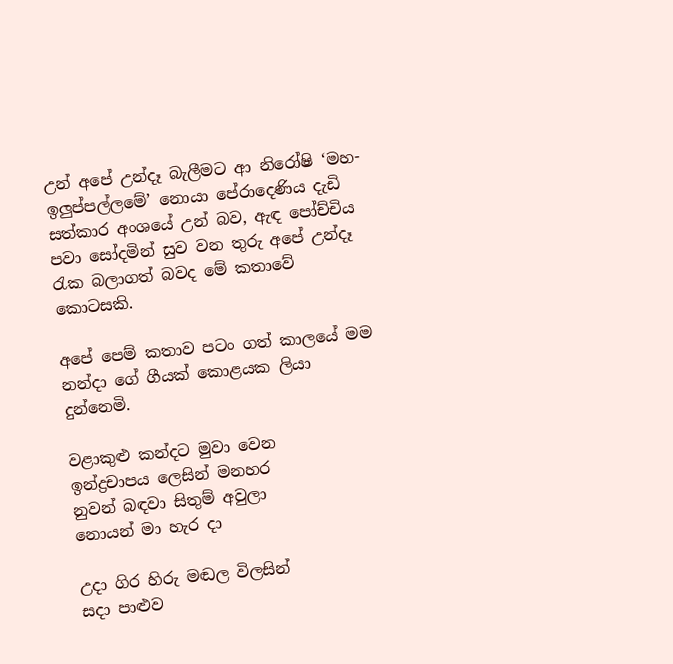උන් අපේ උන්දෑ බැලීමට ආ නිරෝෂි ‘මහ-ඉලුප්පල්ලමේ’ නොයා පේරාදෙණිය දැඩි සත්කාර අංශයේ උන් බව, ඇඳ පෝච්චිය පවා සෝදමින් සුව වන තුරු අපේ උන්දෑ රැක බලාගත් බවද මේ කතාවේ කොටසකි.

අපේ පෙම් කතාව පටං ගත් කාලයේ මම නන්දා ගේ ගීයක් කොළයක ලියා දුන්නෙමි.

වළාකුළු කන්දට මුවා වෙන
ඉන්ද්‍රචාපය ලෙසින් මනහර
නුවන් බඳවා සිතුම් අවුලා
නොයන් මා හැර දා

උදා ගිර හිරු මඬල විලසින්
සදා පාළුව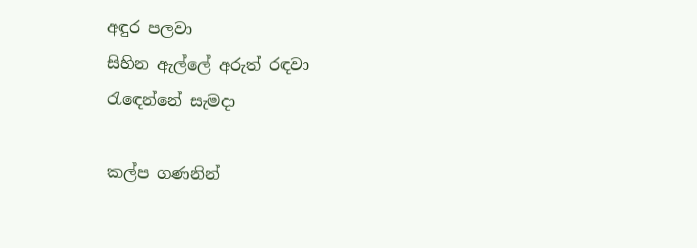අඳුර පලවා
සිහින ඇල්ලේ අරුත් රඳවා
රැඳෙන්නේ සැමදා

කල්ප ගණනින්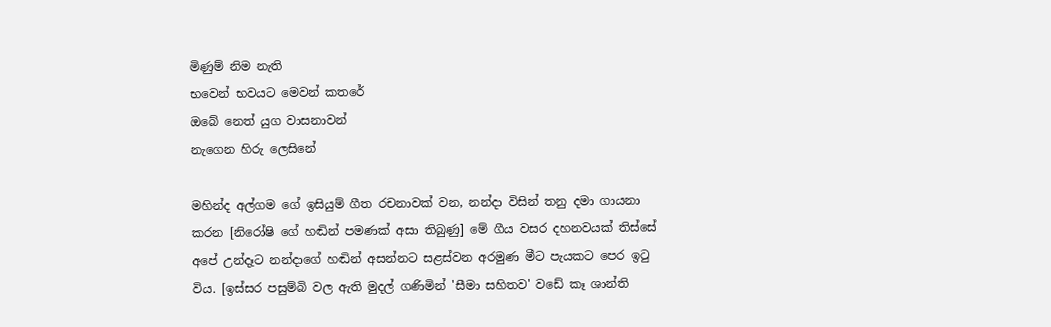මිණුම් නිම නැති
භවෙන් භවයට මෙවන් කතරේ
ඔබේ නෙත් යුග වාසනාවන්
නැගෙන හිරු ලෙසිනේ

මහින්ද අල්ගම ගේ ඉසියුම් ගීත රචනාවක් වන, නන්දා විසින් තනු දමා ගායනා කරන [නිරෝෂි ගේ හඬින් පමණක් අසා තිබුණු] මේ ගීය වසර දහනවයක් තිස්සේ අපේ උන්දෑට නන්දාගේ හඬින් අසන්නට සළස්වන අරමුණ මීට පැයකට පෙර ඉටු විය. [ඉස්සර පසුම්බි වල ඇති මුදල් ගණිමින් 'සීමා සහිතව' වඩේ කෑ ශාන්ති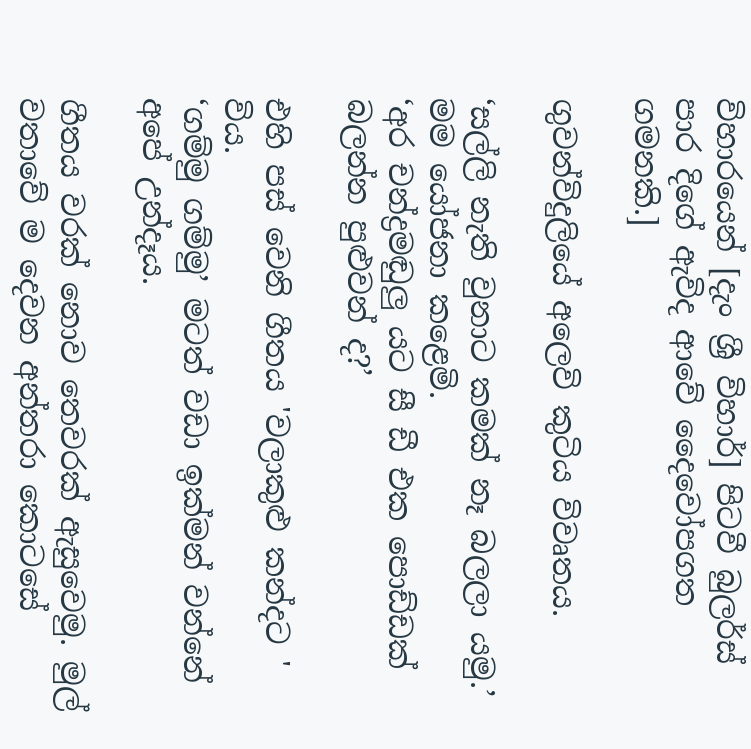විහාරයෙන් [දැං ශ්‍රී විහාර්] පිටවී බුලර්ස් පාර දිගේ ඇවිද ආවේ දෛවෝපගත ගමනකි.]

ගුවන්විදුලියේ අලෙවි කුටිය විවෘතය.

‘සල්ලි නැති වුනාට කමක් නෑ බලලා යමු.’ මම යෝජනා කළෙමි.
‘අර චන්ද්‍රමඬුලු යට සී ඩී එක පොඩ්ඩක් බලන්න පුළුවන් ද?’

එහි පස් වෙනි ගීතය 'වලාකුළු කන්දට ' විය.
‘ගම්මු ගම්මු’ මටත් වඩා ඉක්මන් වන්නේ අපේ උන්දෑය.

ගීතය වරක් නොව තෙවරක් ඇසුවෙමු. මුල් වතාවේ ම දෙවන අන්තරා කොටසේ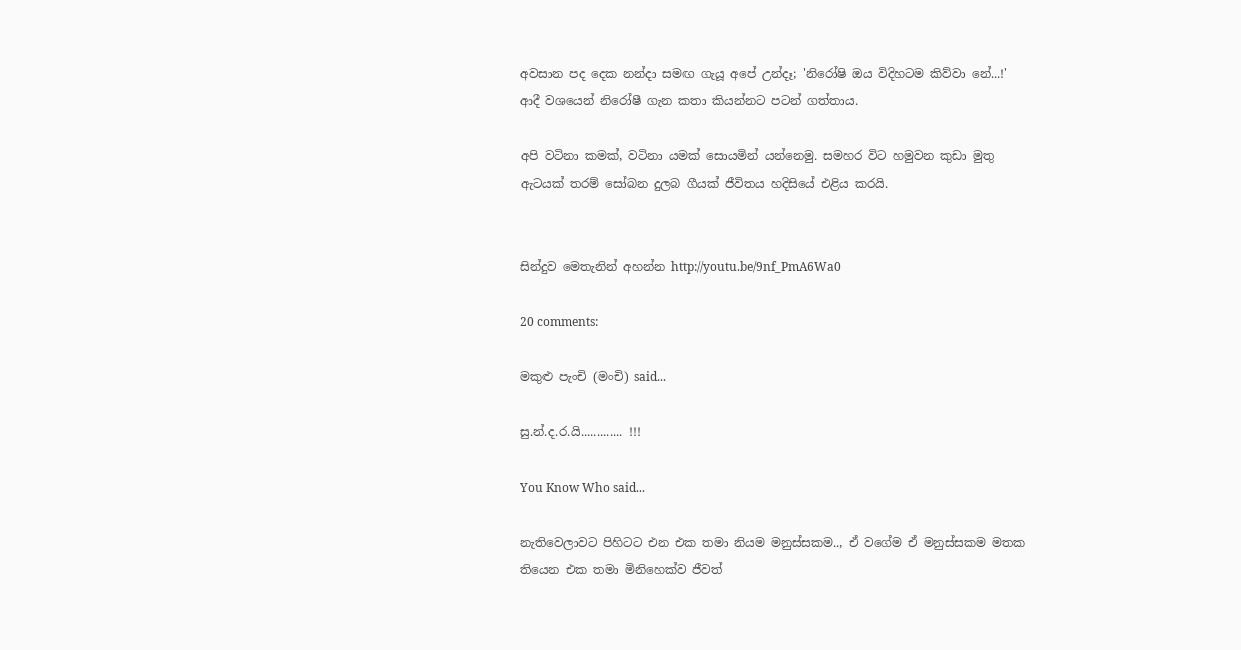අවසාන පද දෙක නන්දා සමඟ ගැයූ අපේ උන්දෑ; 'නිරෝෂි ඔය විදිහටම කිව්වා නේ...!' ආදී වශයෙන් නිරෝෂී ගැන කතා කියන්නට පටන් ගත්තාය.

අපි වටිනා කමක්, වටිනා යමක් සොයමින් යන්නෙමු. සමහර විට හමුවන කුඩා මුතු ඇටයක් තරම් සෝබන දුලබ ගීයක් ජීවිතය හදිසියේ එළිය කරයි.


සින්දුව මෙතැනින් අහන්න http://youtu.be/9nf_PmA6Wa0

20 comments:

මකුළු පැංචි (මංචි) said...

සු.න්.ද.ර.යි............. !!!

You Know Who said...

නැතිවෙලාවට පිහිටට එන එක තමා නියම මනුස්සකම.., ඒ වගේම ඒ මනුස්සකම මතක තියෙන එක තමා මිනිහෙක්ව ජීවත්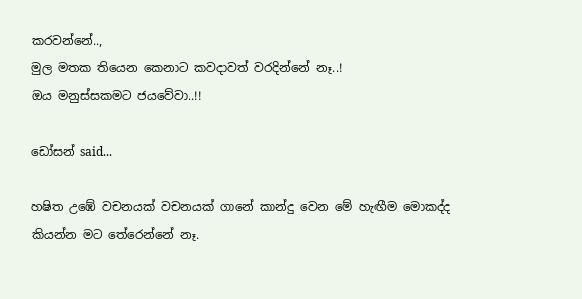කරවන්නේ..,
මුල මතක තියෙන කෙනාට කවදාවත් වරදින්නේ නෑ..!
ඔය මනුස්සකමට ජයවේවා..!!

ඩෝසන් said...

හෂිත උඹේ වචනයක් වචනයක් ගානේ කාන්දු වෙන මේ හැඟීම මොකද්ද කියන්න මට තේරෙන්නේ නෑ.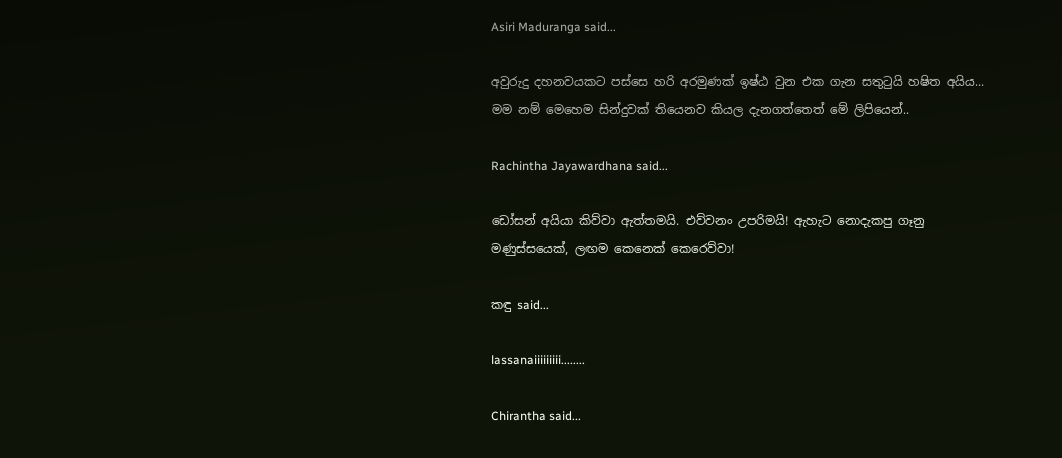Asiri Maduranga said...

අවුරුදු දහනවයකට පස්සෙ හරි අරමුණක් ඉෂ්ඨ වුන එක ගැන සතුටුයි හෂිත අයිය... මම නම් මෙහෙම සින්දුවක් තියෙනව කියල දැනගත්තෙත් මේ ලිපියෙන්..

Rachintha Jayawardhana said...

ඩෝසන් අයියා කිව්වා ඇත්තමයි. එව්වනං උපරිමයි! ඇහැට නොදැකපු ගෑනු මණුස්සයෙක්, ලඟම කෙනෙක් කෙරෙව්වා!

කඳු said...

lassanaiiiiiiiii........

Chirantha said...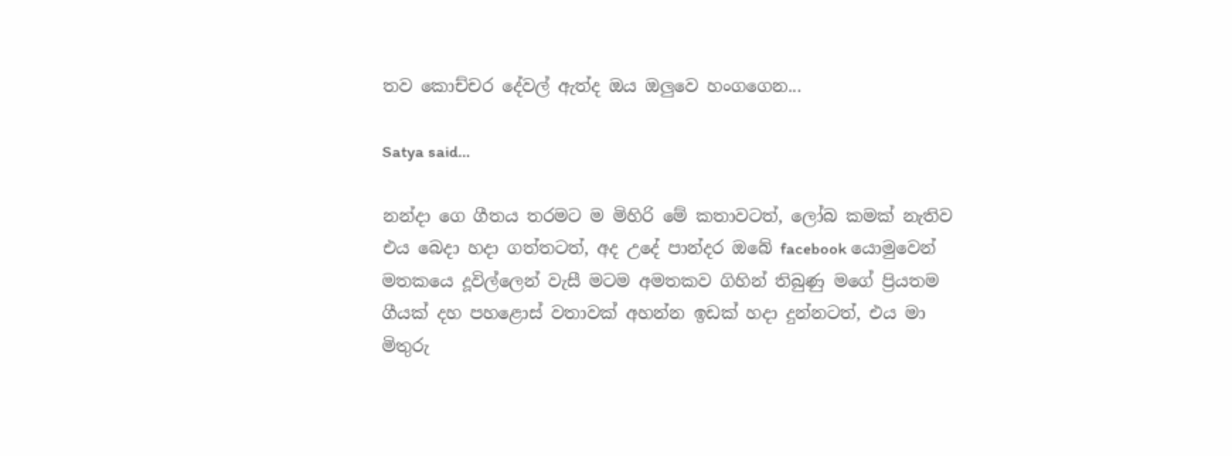තව කොච්චර දේවල් ඇත්ද ඔය ඔලුවෙ හංගගෙන...

Satya said...

නන්දා ගෙ ගීතය තරමට ම මිහිරි මේ කතාවටත්, ලෝබ කමක් නැතිව එය බෙදා හදා ගත්තටත්, අද උදේ පාන්දර ඔබේ facebook යොමුවෙන් මතකයෙ දූවිල්ලෙන් වැසී මටම අමතකව ගිහින් තිබුණු මගේ ප්‍රියතම ගීයක් දහ පහළොස් වතාවක් අහන්න ඉඩක් හදා දුන්නටත්, එය මා මිතුරු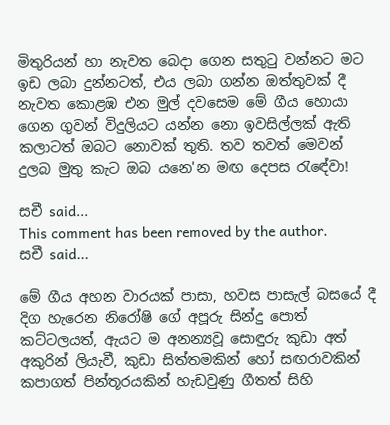මිතුරියන් හා නැවත බෙදා ගෙන සතුටු වන්නට මට ඉඩ ලබා දුන්නටත්, එය ලබා ගන්න ඔත්තුවක් දී නැවත කොළඹ එන මුල් දවසෙම මේ ගීය හොයා ගෙන ගුවන් විදුලියට යන්න නො ඉවසිල්ලක් ඇති කලාටත් ඔබට නොවක් තුති. තව තවත් මෙවන් දුලබ මුතු කැට ඔබ යනෙ'න මඟ දෙපස රැඳේවා!

සචී said...
This comment has been removed by the author.
සචී said...

මේ ගීය අහන වාරයක් පාසා, හවස පාසැල් බසයේ දී දිග හැරෙන නිරෝෂි ගේ අපූරු සින්දු පොත් කට්ටලයත්, ඇයට ම අනන්‍යවූ සොඳුරු කුඩා අත් අකුරින් ලියැවී, කුඩා සිත්තමකින් හෝ සඟරාවකින් කපාගත් පින්තූරයකින් හැඩවුණු ගීතත් සිහි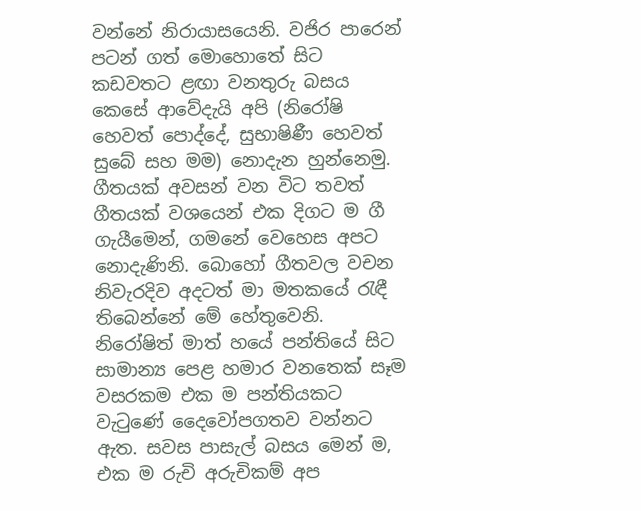වන්නේ නිරායාසයෙනි. වජිර පාරෙන් පටන් ගත් මොහොතේ සිට කඩවතට ළඟා වනතුරු බසය කෙසේ ආවේදැයි අපි (නිරෝෂි හෙවත් පොද්දේ, සුභාෂිණී හෙවත් සුබේ සහ මම) නොදැන හුන්නෙමු. ගීතයක් අවසන් වන විට තවත් ගීතයක් වශයෙන් එක දිගට ම ගී ගැයීමෙන්, ගමනේ වෙහෙස අපට නොදැණිනි. බොහෝ ගීතවල වචන නිවැරදිව අදටත් මා මතකයේ රැඳී තිබෙන්නේ මේ හේතුවෙනි.
නිරෝෂිත් මාත් හයේ පන්තියේ සිට සාමාන්‍ය පෙළ හමාර වනතෙක් සෑම වසරකම එක ම පන්තියකට වැටුණේ දෛවෝපගතව වන්නට ඇත. සවස පාසැල් බසය මෙන් ම, එක ම රුචි අරුචිකම් අප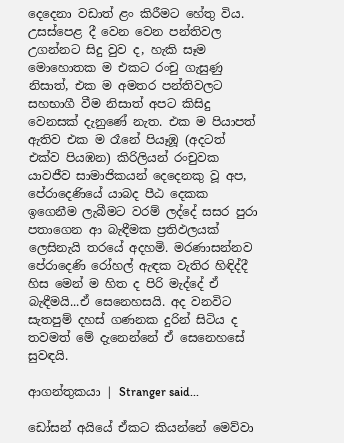දෙදෙනා වඩාත් ළං කිරීමට හේතු විය. උසස්පෙළ දී වෙන වෙන පන්තිවල උගන්නට සිදු වුව ද, හැකි සෑම මොහොතක ම එකට රංචු ගැසුණු නිසාත්, එක ම අමතර පන්තිවලට සහභාගී වීම නිසාත් අපට කිසිදු වෙනසක් දැනුණේ නැත. එක ම පියාපත් ඇතිව එක ම රෑනේ පියෑඹූ (අදටත් එක්ව පියඹන) කිරිලියන් රංචුවක යාවජීව සාමාජිකයන් දෙදෙනකු වූ අප, පේරාදෙණියේ යාබද පීඨ දෙකක ඉගෙනීම ලැබීමට වරම් ලද්දේ සසර පුරා පතාගෙන ආ බැඳීමක ප්‍රතිඵලයක් ලෙසිනැයි තරයේ අදහමි. මරණාසන්නව පේරාදෙණි රෝහල් ඇඳක වැතිර හිඳිද්දී හිස මෙන් ම හිත ද පිරි මැද්දේ ඒ බැඳීමයි...ඒ සෙනෙහසයි. අද වනවිට සැතපුම් දහස් ගණනක දුරින් සිටිය ද තවමත් මේ දැනෙන්නේ ඒ සෙනෙහසේ සුවඳයි.

ආගන්තුකයා | Stranger said...

ඩෝසන් අයියේ ඒකට කියන්නේ මෙව්වා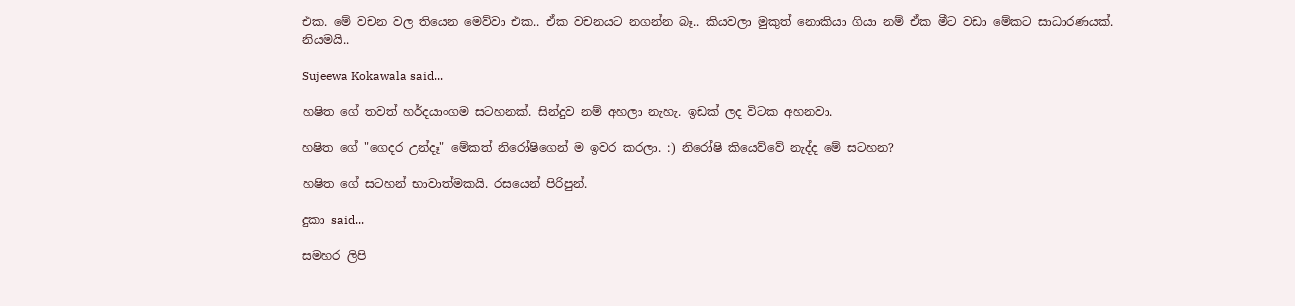එක. මේ වචන වල තියෙන මෙව්වා එක.. ඒක වචනයට නගන්න බෑ.. කියවලා මුකුත් නොකියා ගියා නම් ඒක මීට වඩා මේකට සාධාරණයක්. නියමයි..

Sujeewa Kokawala said...

හෂිත ගේ තවත් හර්දයාංගම සටහනක්. සින්දුව නම් අහලා නැහැ. ඉඩක් ලද විටක අහනවා.

හෂිත ගේ "ගෙදර උන්දෑ" මේකත් නිරෝෂිගෙන් ම ඉවර කරලා. :) නිරෝෂි කියෙව්වේ නැද්ද මේ සටහන?

හෂිත ගේ සටහන් භාවාත්මකයි. රසයෙන් පිරිපුන්.

දුකා said...

සමහර ලිපි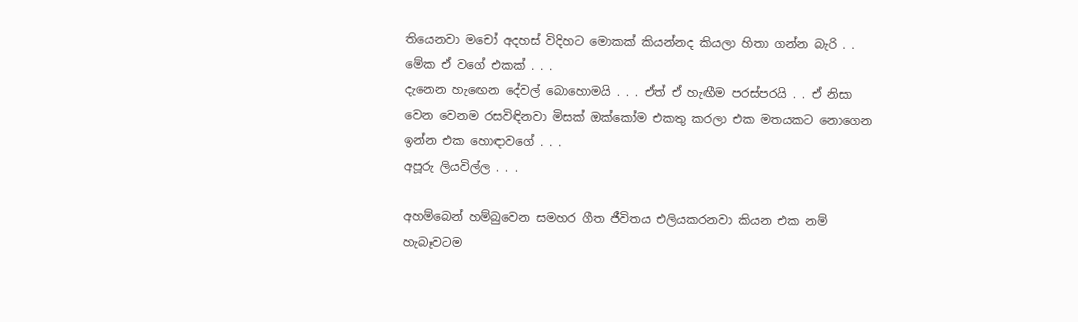තියෙනවා මචෝ අදහස් විදිහට මොකක් කියන්නද කියලා හිතා ගන්න බැරි . . මේක ඒ වගේ එකක් . . .
දැනෙන හැඟෙන දේවල් බොහොමයි . . . ඒත් ඒ හැඟීම පරස්පරයි . . ඒ නිසා වෙන වෙනම රසවිඳිනවා මිසක් ඔක්කෝම එකතු කරලා එක මතයකට නොගෙන ඉන්න එක හොඳාවගේ . . .
අපූරු ලියවිල්ල . . .

අහම්බෙන් හම්බුවෙන සමහර ගීත ජීවිතය එලියකරනවා කියන එක නම් හැබෑවටම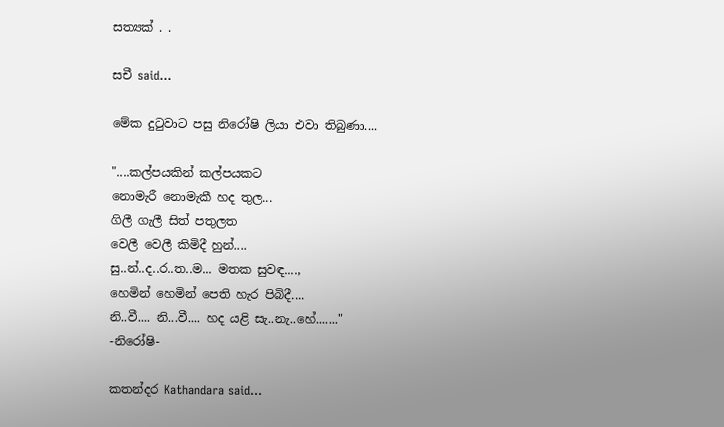සත්‍යක් . .

සචී said...

මේක දුටුවාට පසු නිරෝෂි ලියා එවා තිබුණා....

"....කල්පයකින් කල්පයකට
නොමැරී නොමැකී හද තුල...
ගිලී ගැලී සිත් පතුලත
වෙලී වෙලී කිමිදී හුන්....
සු..න්..ද..ර..ත..ම... මතක සුවඳ....,
හෙමින් හෙමින් පෙති හැර පිබිදී....
නි..වී.... නි...වී.... හද යළි සැ..නැ..හේ......."
-නිරෝෂි-

කතන්දර Kathandara said...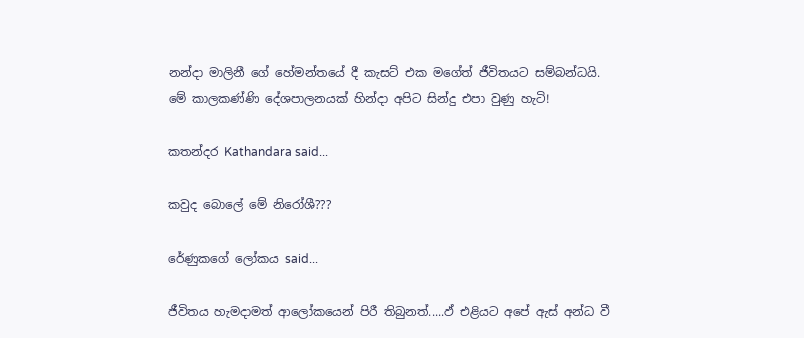නන්දා මාලිනී ගේ හේමන්තයේ දී කැසට් එක මගේත් ජීවිතයට සම්බන්ධයි.
මේ කාලකණ්ණි දේශපාලනයක් හින්දා අපිට සින්දු එපා වුණු හැටි!

කතන්දර Kathandara said...

කවුද බොලේ මේ නිරෝශී???

රේණුකගේ ලෝකය said...

ජීවිතය හැමදාමත් ආලෝකයෙන් පිරී තිබුනත්.....ඵ් එළියට අපේ ඇස් අන්ධ වී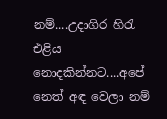නම්....උදාගිර හිරැ එළිය නොදකින්නට....අපේ නෙත් අඳ වෙලා නම්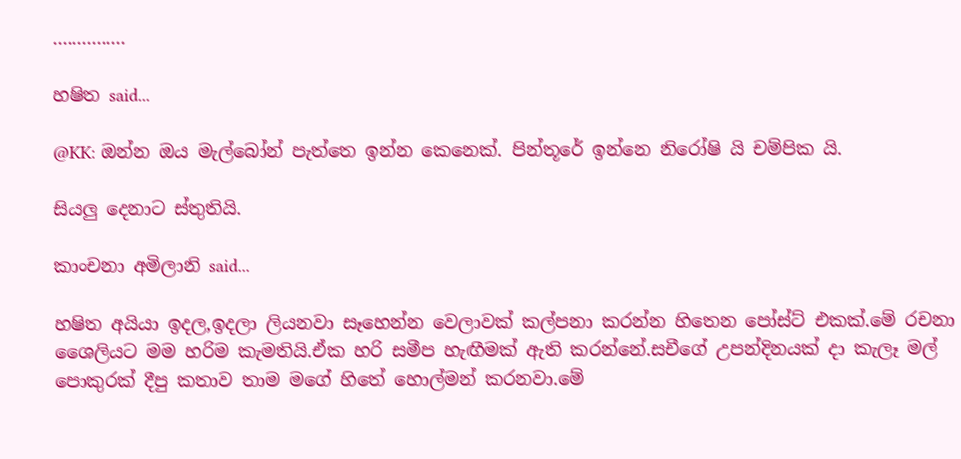...............

හෂිත said...

@KK: ඔන්න ඔය මැල්බෝන් පැත්තෙ ඉන්න කෙනෙක්. පින්තූරේ ඉන්නෙ නිරෝෂි යි චම්පික යි.

සියලු දෙනාට ස්තුතියි.

කාංචනා අමිලානි said...

හෂිත අයියා ඉදල,ඉදලා ලියනවා සෑහෙන්න වෙලාවක් කල්පනා කරන්න හිතෙන පෝස්ට් එකක්.මේ රචනා ශෛලියට මම හරිම කැමතියි.ඒක හරි සමීප හැඟීමක් ඇති කරන්නේ.සචීගේ උපන්දිනයක් දා කැලෑ මල් පොකුරක් දීපු කතාව තාම මගේ හිතේ හොල්මන් කරනවා.මේ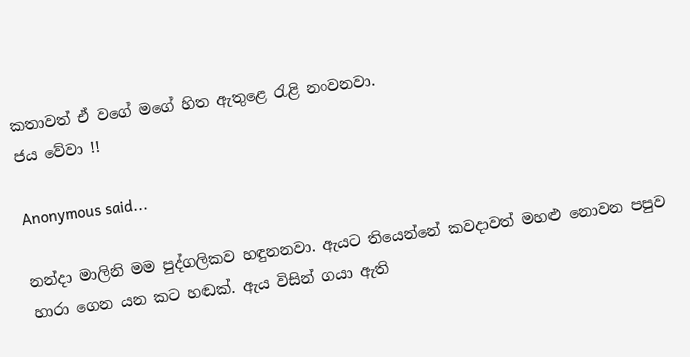කතාවත් ඒ වගේ මගේ හිත ඇතුළෙ ‍රැළි නංවනවා.
ජය වේවා !!

Anonymous said...

නන්දා මාලිනි මම පුද්ගලිකව හඳුනනවා. ඇයට තියෙන්නේ කවදාවත් මහළු නොවන පපුව හාරා ගෙන යන කට හඬක්. ඇය විසින් ගයා ඇති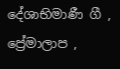දේශාභිමාණී ගී , ප්‍රේමාලාප ,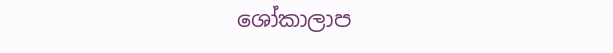ශෝකාලාප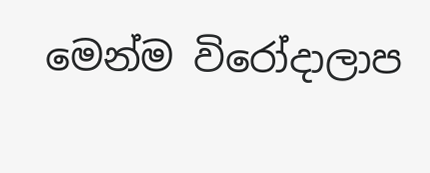මෙන්ම විරෝදාලාප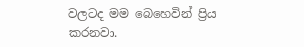වලටද මම බෙහෙවින් ප්‍රිය කරනවා.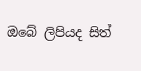ඔබේ ලිපියද සිත්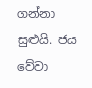ගන්නා සුළුයි. ජය වේවා